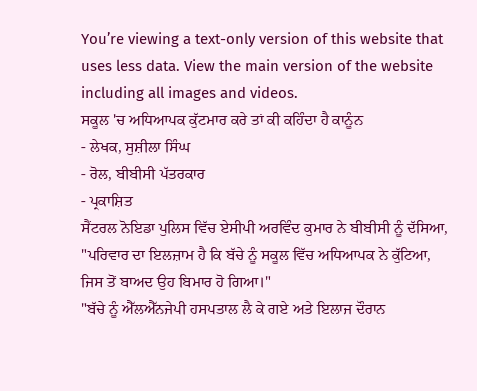You’re viewing a text-only version of this website that uses less data. View the main version of the website including all images and videos.
ਸਕੂਲ 'ਚ ਅਧਿਆਪਕ ਕੁੱਟਮਾਰ ਕਰੇ ਤਾਂ ਕੀ ਕਹਿੰਦਾ ਹੈ ਕਾਨੂੰਨ
- ਲੇਖਕ, ਸੁਸ਼ੀਲਾ ਸਿੰਘ
- ਰੋਲ, ਬੀਬੀਸੀ ਪੱਤਰਕਾਰ
- ਪ੍ਰਕਾਸ਼ਿਤ
ਸੈਂਟਰਲ ਨੋਇਡਾ ਪੁਲਿਸ ਵਿੱਚ ਏਸੀਪੀ ਅਰਵਿੰਦ ਕੁਮਾਰ ਨੇ ਬੀਬੀਸੀ ਨੂੰ ਦੱਸਿਆ, "ਪਰਿਵਾਰ ਦਾ ਇਲਜ਼ਾਮ ਹੈ ਕਿ ਬੱਚੇ ਨੂੰ ਸਕੂਲ ਵਿੱਚ ਅਧਿਆਪਕ ਨੇ ਕੁੱਟਿਆ, ਜਿਸ ਤੋਂ ਬਾਅਦ ਉਹ ਬਿਮਾਰ ਹੋ ਗਿਆ।"
"ਬੱਚੇ ਨੂੰ ਐੱਲਐੱਨਜੇਪੀ ਹਸਪਤਾਲ ਲੈ ਕੇ ਗਏ ਅਤੇ ਇਲਾਜ ਦੌਰਾਨ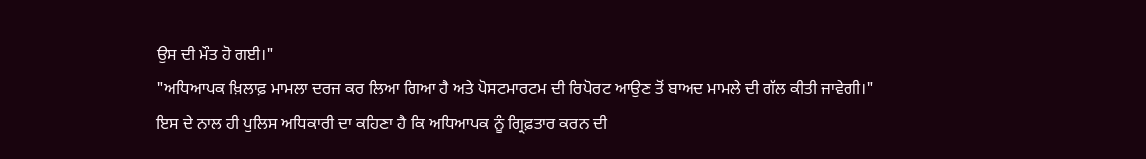ਉਸ ਦੀ ਮੌਤ ਹੋ ਗਈ।"
"ਅਧਿਆਪਕ ਖ਼ਿਲਾਫ਼ ਮਾਮਲਾ ਦਰਜ ਕਰ ਲਿਆ ਗਿਆ ਹੈ ਅਤੇ ਪੋਸਟਮਾਰਟਮ ਦੀ ਰਿਪੋਰਟ ਆਉਣ ਤੋਂ ਬਾਅਦ ਮਾਮਲੇ ਦੀ ਗੱਲ ਕੀਤੀ ਜਾਵੇਗੀ।"
ਇਸ ਦੇ ਨਾਲ ਹੀ ਪੁਲਿਸ ਅਧਿਕਾਰੀ ਦਾ ਕਹਿਣਾ ਹੈ ਕਿ ਅਧਿਆਪਕ ਨੂੰ ਗ੍ਰਿਫ਼ਤਾਰ ਕਰਨ ਦੀ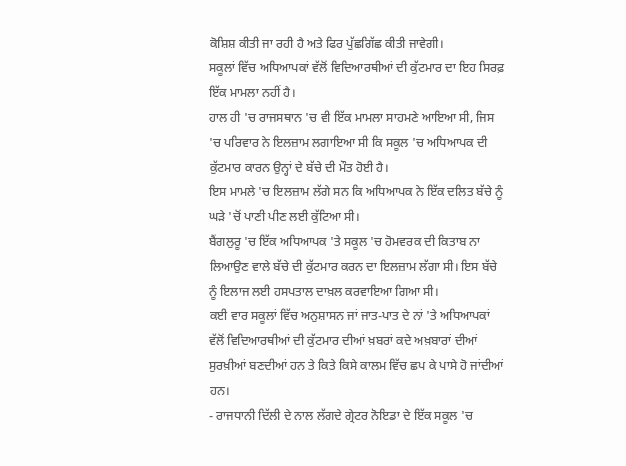ਕੋਸ਼ਿਸ਼ ਕੀਤੀ ਜਾ ਰਹੀ ਹੈ ਅਤੇ ਫਿਰ ਪੁੱਛਗਿੱਛ ਕੀਤੀ ਜਾਵੇਗੀ।
ਸਕੂਲਾਂ ਵਿੱਚ ਅਧਿਆਪਕਾਂ ਵੱਲੋਂ ਵਿਦਿਆਰਥੀਆਂ ਦੀ ਕੁੱਟਮਾਰ ਦਾ ਇਹ ਸਿਰਫ਼ ਇੱਕ ਮਾਮਲਾ ਨਹੀਂ ਹੈ।
ਹਾਲ ਹੀ 'ਚ ਰਾਜਸਥਾਨ 'ਚ ਵੀ ਇੱਕ ਮਾਮਲਾ ਸਾਹਮਣੇ ਆਇਆ ਸੀ, ਜਿਸ 'ਚ ਪਰਿਵਾਰ ਨੇ ਇਲਜ਼ਾਮ ਲਗਾਇਆ ਸੀ ਕਿ ਸਕੂਲ 'ਚ ਅਧਿਆਪਕ ਦੀ ਕੁੱਟਮਾਰ ਕਾਰਨ ਉਨ੍ਹਾਂ ਦੇ ਬੱਚੇ ਦੀ ਮੌਤ ਹੋਈ ਹੈ।
ਇਸ ਮਾਮਲੇ 'ਚ ਇਲਜ਼ਾਮ ਲੱਗੇ ਸਨ ਕਿ ਅਧਿਆਪਕ ਨੇ ਇੱਕ ਦਲਿਤ ਬੱਚੇ ਨੂੰ ਘੜੇ 'ਚੋਂ ਪਾਣੀ ਪੀਣ ਲਈ ਕੁੱਟਿਆ ਸੀ।
ਬੈਂਗਲੁਰੂ 'ਚ ਇੱਕ ਅਧਿਆਪਕ 'ਤੇ ਸਕੂਲ 'ਚ ਹੋਮਵਰਕ ਦੀ ਕਿਤਾਬ ਨਾ ਲਿਆਉਣ ਵਾਲੇ ਬੱਚੇ ਦੀ ਕੁੱਟਮਾਰ ਕਰਨ ਦਾ ਇਲਜ਼ਾਮ ਲੱਗਾ ਸੀ। ਇਸ ਬੱਚੇ ਨੂੰ ਇਲਾਜ ਲਈ ਹਸਪਤਾਲ ਦਾਖ਼ਲ ਕਰਵਾਇਆ ਗਿਆ ਸੀ।
ਕਈ ਵਾਰ ਸਕੂਲਾਂ ਵਿੱਚ ਅਨੁਸ਼ਾਸਨ ਜਾਂ ਜਾਤ-ਪਾਤ ਦੇ ਨਾਂ 'ਤੇ ਅਧਿਆਪਕਾਂ ਵੱਲੋਂ ਵਿਦਿਆਰਥੀਆਂ ਦੀ ਕੁੱਟਮਾਰ ਦੀਆਂ ਖ਼ਬਰਾਂ ਕਦੇ ਅਖ਼ਬਾਰਾਂ ਦੀਆਂ ਸੁਰਖ਼ੀਆਂ ਬਣਦੀਆਂ ਹਨ ਤੇ ਕਿਤੇ ਕਿਸੇ ਕਾਲਮ ਵਿੱਚ ਛਪ ਕੇ ਪਾਸੇ ਹੋ ਜਾਂਦੀਆਂ ਹਨ।
- ਰਾਜਧਾਨੀ ਦਿੱਲੀ ਦੇ ਨਾਲ ਲੱਗਦੇ ਗ੍ਰੇਟਰ ਨੋਇਡਾ ਦੇ ਇੱਕ ਸਕੂਲ 'ਚ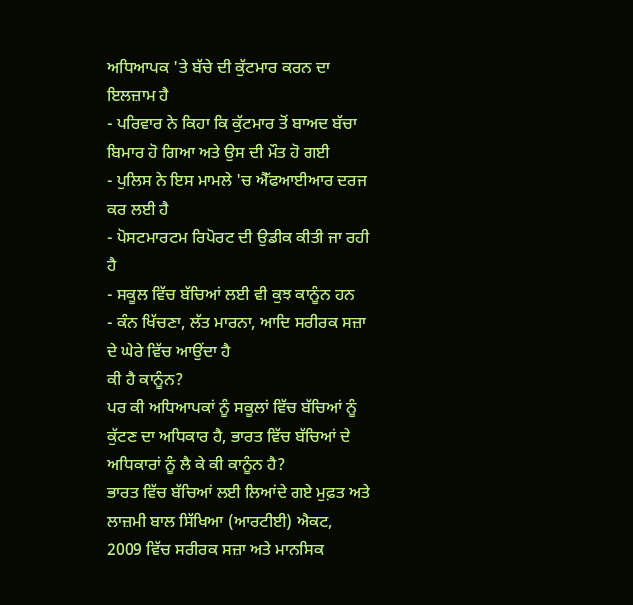ਅਧਿਆਪਕ 'ਤੇ ਬੱਚੇ ਦੀ ਕੁੱਟਮਾਰ ਕਰਨ ਦਾ ਇਲਜ਼ਾਮ ਹੈ
- ਪਰਿਵਾਰ ਨੇ ਕਿਹਾ ਕਿ ਕੁੱਟਮਾਰ ਤੋਂ ਬਾਅਦ ਬੱਚਾ ਬਿਮਾਰ ਹੋ ਗਿਆ ਅਤੇ ਉਸ ਦੀ ਮੌਤ ਹੋ ਗਈ
- ਪੁਲਿਸ ਨੇ ਇਸ ਮਾਮਲੇ 'ਚ ਐੱਫਆਈਆਰ ਦਰਜ ਕਰ ਲਈ ਹੈ
- ਪੋਸਟਮਾਰਟਮ ਰਿਪੋਰਟ ਦੀ ਉਡੀਕ ਕੀਤੀ ਜਾ ਰਹੀ ਹੈ
- ਸਕੂਲ ਵਿੱਚ ਬੱਚਿਆਂ ਲਈ ਵੀ ਕੁਝ ਕਾਨੂੰਨ ਹਨ
- ਕੰਨ ਖਿੱਚਣਾ, ਲੱਤ ਮਾਰਨਾ, ਆਦਿ ਸਰੀਰਕ ਸਜ਼ਾ ਦੇ ਘੇਰੇ ਵਿੱਚ ਆਉਂਦਾ ਹੈ
ਕੀ ਹੈ ਕਾਨੂੰਨ?
ਪਰ ਕੀ ਅਧਿਆਪਕਾਂ ਨੂੰ ਸਕੂਲਾਂ ਵਿੱਚ ਬੱਚਿਆਂ ਨੂੰ ਕੁੱਟਣ ਦਾ ਅਧਿਕਾਰ ਹੈ, ਭਾਰਤ ਵਿੱਚ ਬੱਚਿਆਂ ਦੇ ਅਧਿਕਾਰਾਂ ਨੂੰ ਲੈ ਕੇ ਕੀ ਕਾਨੂੰਨ ਹੈ?
ਭਾਰਤ ਵਿੱਚ ਬੱਚਿਆਂ ਲਈ ਲਿਆਂਦੇ ਗਏ ਮੁਫ਼ਤ ਅਤੇ ਲਾਜ਼ਮੀ ਬਾਲ ਸਿੱਖਿਆ (ਆਰਟੀਈ) ਐਕਟ, 2009 ਵਿੱਚ ਸਰੀਰਕ ਸਜ਼ਾ ਅਤੇ ਮਾਨਸਿਕ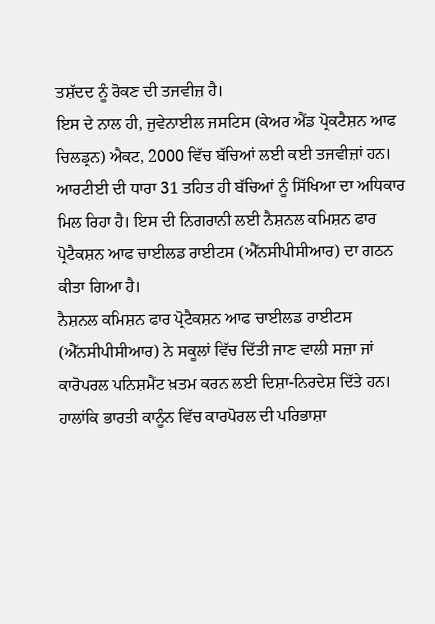ਤਸ਼ੱਦਦ ਨੂੰ ਰੋਕਣ ਦੀ ਤਜਵੀਜ਼ ਹੈ।
ਇਸ ਦੇ ਨਾਲ ਹੀ, ਜੁਵੇਨਾਈਲ ਜਸਟਿਸ (ਕੇਅਰ ਐਂਡ ਪ੍ਰੋਕਟੈਸ਼ਨ ਆਫ ਚਿਲਡ੍ਰਨ) ਐਕਟ, 2000 ਵਿੱਚ ਬੱਚਿਆਂ ਲਈ ਕਈ ਤਜਵੀਜ਼ਾਂ ਹਨ।
ਆਰਟੀਈ ਦੀ ਧਾਰਾ 31 ਤਹਿਤ ਹੀ ਬੱਚਿਆਂ ਨੂੰ ਸਿੱਖਿਆ ਦਾ ਅਧਿਕਾਰ ਮਿਲ ਰਿਹਾ ਹੈ। ਇਸ ਦੀ ਨਿਗਰਾਨੀ ਲਈ ਨੈਸ਼ਨਲ ਕਮਿਸ਼ਨ ਫਾਰ ਪ੍ਰੋਟੈਕਸ਼ਨ ਆਫ ਚਾਈਲਡ ਰਾਈਟਸ (ਐੱਨਸੀਪੀਸੀਆਰ) ਦਾ ਗਠਨ ਕੀਤਾ ਗਿਆ ਹੈ।
ਨੈਸ਼ਨਲ ਕਮਿਸ਼ਨ ਫਾਰ ਪ੍ਰੋਟੈਕਸ਼ਨ ਆਫ ਚਾਈਲਡ ਰਾਈਟਸ (ਐੱਨਸੀਪੀਸੀਆਰ) ਨੇ ਸਕੂਲਾਂ ਵਿੱਚ ਦਿੱਤੀ ਜਾਣ ਵਾਲੀ ਸਜ਼ਾ ਜਾਂ ਕਾਰੋਪਰਲ ਪਨਿਸ਼ਮੈਂਟ ਖ਼ਤਮ ਕਰਨ ਲਈ ਦਿਸ਼ਾ-ਨਿਰਦੇਸ਼ ਦਿੱਤੇ ਹਨ।
ਹਾਲਾਂਕਿ ਭਾਰਤੀ ਕਾਨੂੰਨ ਵਿੱਚ ਕਾਰਪੋਰਲ ਦੀ ਪਰਿਭਾਸ਼ਾ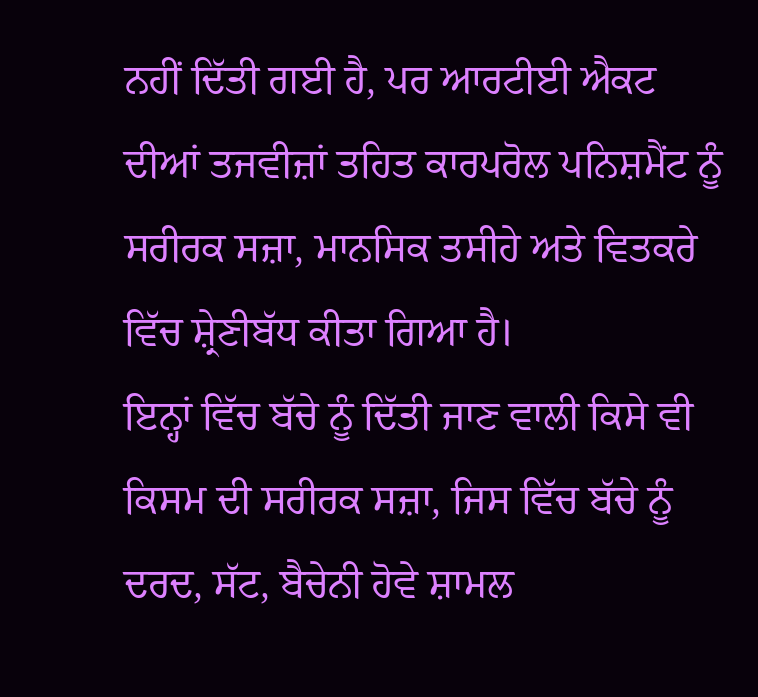ਨਹੀਂ ਦਿੱਤੀ ਗਈ ਹੈ, ਪਰ ਆਰਟੀਈ ਐਕਟ ਦੀਆਂ ਤਜਵੀਜ਼ਾਂ ਤਹਿਤ ਕਾਰਪਰੋਲ ਪਨਿਸ਼ਮੈਂਟ ਨੂੰ ਸਰੀਰਕ ਸਜ਼ਾ, ਮਾਨਸਿਕ ਤਸੀਹੇ ਅਤੇ ਵਿਤਕਰੇ ਵਿੱਚ ਸ਼੍ਰੇਣੀਬੱਧ ਕੀਤਾ ਗਿਆ ਹੈ।
ਇਨ੍ਹਾਂ ਵਿੱਚ ਬੱਚੇ ਨੂੰ ਦਿੱਤੀ ਜਾਣ ਵਾਲੀ ਕਿਸੇ ਵੀ ਕਿਸਮ ਦੀ ਸਰੀਰਕ ਸਜ਼ਾ, ਜਿਸ ਵਿੱਚ ਬੱਚੇ ਨੂੰ ਦਰਦ, ਸੱਟ, ਬੈਚੇਨੀ ਹੋਵੇ ਸ਼ਾਮਲ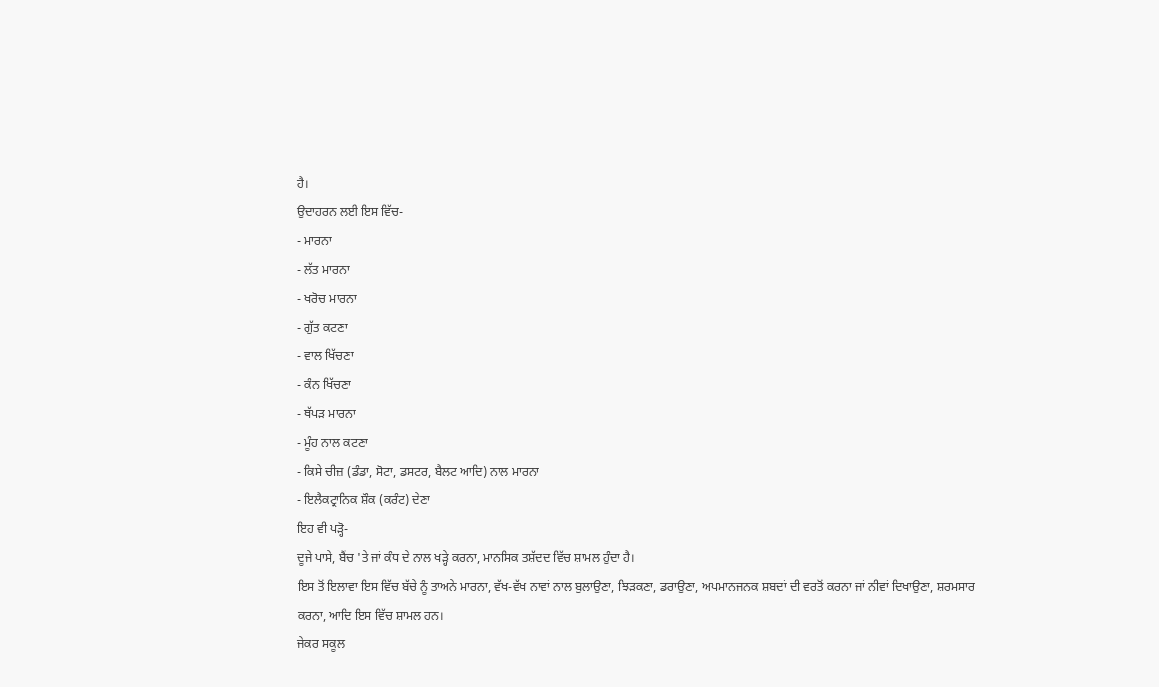ਹੈ।
ਉਦਾਹਰਨ ਲਈ ਇਸ ਵਿੱਚ-
- ਮਾਰਨਾ
- ਲੱਤ ਮਾਰਨਾ
- ਖਰੋਚ ਮਾਰਨਾ
- ਗੁੱਤ ਕਟਣਾ
- ਵਾਲ ਖਿੱਚਣਾ
- ਕੰਨ ਖਿੱਚਣਾ
- ਥੱਪੜ ਮਾਰਨਾ
- ਮੂੰਹ ਨਾਲ ਕਟਣਾ
- ਕਿਸੇ ਚੀਜ਼ (ਡੰਡਾ, ਸੋਟਾ, ਡਸਟਰ, ਬੈਲਟ ਆਦਿ) ਨਾਲ ਮਾਰਨਾ
- ਇਲੈਕਟ੍ਰਾਨਿਕ ਸ਼ੌਕ (ਕਰੰਟ) ਦੇਣਾ
ਇਹ ਵੀ ਪੜ੍ਹੋ-
ਦੂਜੇ ਪਾਸੇ, ਬੈਂਚ 'ਤੇ ਜਾਂ ਕੰਧ ਦੇ ਨਾਲ ਖੜ੍ਹੇ ਕਰਨਾ, ਮਾਨਸਿਕ ਤਸ਼ੱਦਦ ਵਿੱਚ ਸ਼ਾਮਲ ਹੁੰਦਾ ਹੈ।
ਇਸ ਤੋਂ ਇਲਾਵਾ ਇਸ ਵਿੱਚ ਬੱਚੇ ਨੂੰ ਤਾਅਨੇ ਮਾਰਨਾ, ਵੱਖ-ਵੱਖ ਨਾਵਾਂ ਨਾਲ ਬੁਲਾਉਣਾ, ਝਿੜਕਣਾ, ਡਰਾਉਣਾ, ਅਪਮਾਨਜਨਕ ਸ਼ਬਦਾਂ ਦੀ ਵਰਤੋਂ ਕਰਨਾ ਜਾਂ ਨੀਵਾਂ ਦਿਖਾਉਣਾ, ਸ਼ਰਮਸਾਰ ਕਰਨਾ, ਆਦਿ ਇਸ ਵਿੱਚ ਸ਼ਾਮਲ ਹਨ।
ਜੇਕਰ ਸਕੂਲ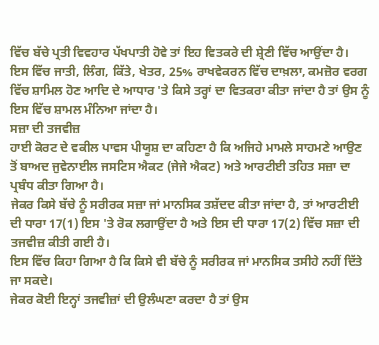ਵਿੱਚ ਬੱਚੇ ਪ੍ਰਤੀ ਵਿਵਹਾਰ ਪੱਖਪਾਤੀ ਹੋਵੇ ਤਾਂ ਇਹ ਵਿਤਕਰੇ ਦੀ ਸ਼੍ਰੇਣੀ ਵਿੱਚ ਆਉਂਦਾ ਹੈ।
ਇਸ ਵਿੱਚ ਜਾਤੀ, ਲਿੰਗ, ਕਿੱਤੇ, ਖੇਤਰ, 25% ਰਾਖਵੇਕਰਨ ਵਿੱਚ ਦਾਖ਼ਲਾ, ਕਮਜ਼ੋਰ ਵਰਗ ਵਿੱਚ ਸ਼ਾਮਿਲ ਹੋਣ ਆਦਿ ਦੇ ਆਧਾਰ 'ਤੇ ਕਿਸੇ ਤਰ੍ਹਾਂ ਦਾ ਵਿਤਕਰਾ ਕੀਤਾ ਜਾਂਦਾ ਹੈ ਤਾਂ ਉਸ ਨੂੰ ਇਸ ਵਿੱਚ ਸ਼ਾਮਲ ਮੰਨਿਆ ਜਾਂਦਾ ਹੈ।
ਸਜ਼ਾ ਦੀ ਤਜਵੀਜ਼
ਹਾਈ ਕੋਰਟ ਦੇ ਵਕੀਲ ਪਾਵਸ ਪੀਯੂਸ਼ ਦਾ ਕਹਿਣਾ ਹੈ ਕਿ ਅਜਿਹੇ ਮਾਮਲੇ ਸਾਹਮਣੇ ਆਉਣ ਤੋਂ ਬਾਅਦ ਜੁਵੇਨਾਈਲ ਜਸਟਿਸ ਐਕਟ (ਜੇਜੇ ਐਕਟ) ਅਤੇ ਆਰਟੀਈ ਤਹਿਤ ਸਜ਼ਾ ਦਾ ਪ੍ਰਬੰਧ ਕੀਤਾ ਗਿਆ ਹੈ।
ਜੇਕਰ ਕਿਸੇ ਬੱਚੇ ਨੂੰ ਸਰੀਰਕ ਸਜ਼ਾ ਜਾਂ ਮਾਨਸਿਕ ਤਸ਼ੱਦਦ ਕੀਤਾ ਜਾਂਦਾ ਹੈ, ਤਾਂ ਆਰਟੀਈ ਦੀ ਧਾਰਾ 17(1) ਇਸ 'ਤੇ ਰੋਕ ਲਗਾਉਂਦਾ ਹੈ ਅਤੇ ਇਸ ਦੀ ਧਾਰਾ 17(2) ਵਿੱਚ ਸਜ਼ਾ ਦੀ ਤਜਵੀਜ਼ ਕੀਤੀ ਗਈ ਹੈ।
ਇਸ ਵਿੱਚ ਕਿਹਾ ਗਿਆ ਹੈ ਕਿ ਕਿਸੇ ਵੀ ਬੱਚੇ ਨੂੰ ਸਰੀਰਕ ਜਾਂ ਮਾਨਸਿਕ ਤਸੀਹੇ ਨਹੀਂ ਦਿੱਤੇ ਜਾ ਸਕਦੇ।
ਜੇਕਰ ਕੋਈ ਇਨ੍ਹਾਂ ਤਜਵੀਜ਼ਾਂ ਦੀ ਉਲੰਘਣਾ ਕਰਦਾ ਹੈ ਤਾਂ ਉਸ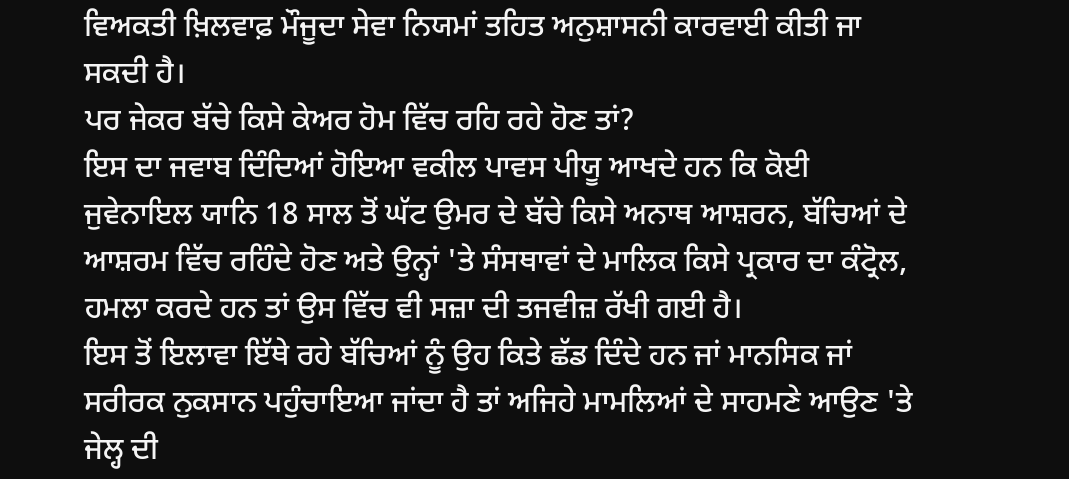ਵਿਅਕਤੀ ਖ਼ਿਲਵਾਫ਼ ਮੌਜੂਦਾ ਸੇਵਾ ਨਿਯਮਾਂ ਤਹਿਤ ਅਨੁਸ਼ਾਸਨੀ ਕਾਰਵਾਈ ਕੀਤੀ ਜਾ ਸਕਦੀ ਹੈ।
ਪਰ ਜੇਕਰ ਬੱਚੇ ਕਿਸੇ ਕੇਅਰ ਹੋਮ ਵਿੱਚ ਰਹਿ ਰਹੇ ਹੋਣ ਤਾਂ?
ਇਸ ਦਾ ਜਵਾਬ ਦਿੰਦਿਆਂ ਹੋਇਆ ਵਕੀਲ ਪਾਵਸ ਪੀਯੂ ਆਖਦੇ ਹਨ ਕਿ ਕੋਈ ਜੁਵੇਨਾਇਲ ਯਾਨਿ 18 ਸਾਲ ਤੋਂ ਘੱਟ ਉਮਰ ਦੇ ਬੱਚੇ ਕਿਸੇ ਅਨਾਥ ਆਸ਼ਰਨ, ਬੱਚਿਆਂ ਦੇ ਆਸ਼ਰਮ ਵਿੱਚ ਰਹਿੰਦੇ ਹੋਣ ਅਤੇ ਉਨ੍ਹਾਂ 'ਤੇ ਸੰਸਥਾਵਾਂ ਦੇ ਮਾਲਿਕ ਕਿਸੇ ਪ੍ਰਕਾਰ ਦਾ ਕੰਟ੍ਰੋਲ, ਹਮਲਾ ਕਰਦੇ ਹਨ ਤਾਂ ਉਸ ਵਿੱਚ ਵੀ ਸਜ਼ਾ ਦੀ ਤਜਵੀਜ਼ ਰੱਖੀ ਗਈ ਹੈ।
ਇਸ ਤੋਂ ਇਲਾਵਾ ਇੱਥੇ ਰਹੇ ਬੱਚਿਆਂ ਨੂੰ ਉਹ ਕਿਤੇ ਛੱਡ ਦਿੰਦੇ ਹਨ ਜਾਂ ਮਾਨਸਿਕ ਜਾਂ ਸਰੀਰਕ ਨੁਕਸਾਨ ਪਹੁੰਚਾਇਆ ਜਾਂਦਾ ਹੈ ਤਾਂ ਅਜਿਹੇ ਮਾਮਲਿਆਂ ਦੇ ਸਾਹਮਣੇ ਆਉਣ 'ਤੇ ਜੇਲ੍ਹ ਦੀ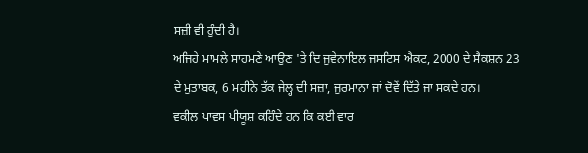ਸਜ਼ੀ ਵੀ ਹੁੰਦੀ ਹੈ।
ਅਜਿਹੇ ਮਾਮਲੇ ਸਾਹਮਣੇ ਆਉਣ 'ਤੇ ਦਿ ਜੁਵੇਨਾਇਲ ਜਸਟਿਸ ਐਕਟ, 2000 ਦੇ ਸੈਕਸ਼ਨ 23 ਦੇ ਮੁਤਾਬਕ, 6 ਮਹੀਨੇ ਤੱਕ ਜੇਲ੍ਹ ਦੀ ਸਜ਼ਾ, ਜੁਰਮਾਨਾ ਜਾਂ ਦੋਵੇਂ ਦਿੱਤੇ ਜਾ ਸਕਦੇ ਹਨ।
ਵਕੀਲ ਪਾਵਸ ਪੀਯੂਸ਼ ਕਹਿੰਦੇ ਹਨ ਕਿ ਕਈ ਵਾਰ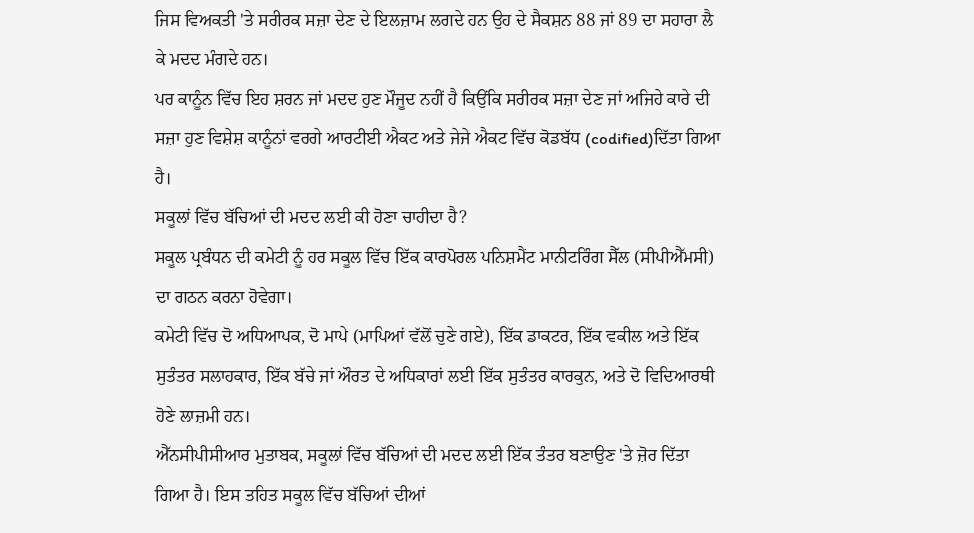ਜਿਸ ਵਿਅਕਤੀ 'ਤੇ ਸਰੀਰਕ ਸਜ਼ਾ ਦੇਣ ਦੇ ਇਲਜ਼ਾਮ ਲਗਦੇ ਹਨ ਉਹ ਦੇ ਸੈਕਸ਼ਨ 88 ਜਾਂ 89 ਦਾ ਸਹਾਰਾ ਲੈ ਕੇ ਮਦਦ ਮੰਗਦੇ ਹਨ।
ਪਰ ਕਾਨੂੰਨ ਵਿੱਚ ਇਹ ਸ਼ਰਨ ਜਾਂ ਮਦਦ ਹੁਣ ਮੌਜੂਦ ਨਹੀਂ ਹੈ ਕਿਉਂਕਿ ਸਰੀਰਕ ਸਜ਼ਾ ਦੇਣ ਜਾਂ ਅਜਿਹੇ ਕਾਰੇ ਦੀ ਸਜ਼ਾ ਹੁਣ ਵਿਸ਼ੇਸ਼ ਕਾਨੂੰਨਾਂ ਵਰਗੇ ਆਰਟੀਈ ਐਕਟ ਅਤੇ ਜੇਜੇ ਐਕਟ ਵਿੱਚ ਕੋਡਬੱਧ (codified)ਦਿੱਤਾ ਗਿਆ ਹੈ।
ਸਕੂਲਾਂ ਵਿੱਚ ਬੱਚਿਆਂ ਦੀ ਮਦਦ ਲਈ ਕੀ ਹੋਣਾ ਚਾਹੀਦਾ ਹੈ?
ਸਕੂਲ ਪ੍ਰਬੰਧਨ ਦੀ ਕਮੇਟੀ ਨੂੰ ਹਰ ਸਕੂਲ ਵਿੱਚ ਇੱਕ ਕਾਰਪੋਰਲ ਪਨਿਸ਼ਮੈਂਟ ਮਾਨੀਟਰਿੰਗ ਸੈੱਲ (ਸੀਪੀਐੱਮਸੀ) ਦਾ ਗਠਨ ਕਰਨਾ ਹੋਵੇਗਾ।
ਕਮੇਟੀ ਵਿੱਚ ਦੋ ਅਧਿਆਪਕ, ਦੋ ਮਾਪੇ (ਮਾਪਿਆਂ ਵੱਲੋਂ ਚੁਣੇ ਗਏ), ਇੱਕ ਡਾਕਟਰ, ਇੱਕ ਵਕੀਲ ਅਤੇ ਇੱਕ ਸੁਤੰਤਰ ਸਲਾਹਕਾਰ, ਇੱਕ ਬੱਚੇ ਜਾਂ ਔਰਤ ਦੇ ਅਧਿਕਾਰਾਂ ਲਈ ਇੱਕ ਸੁਤੰਤਰ ਕਾਰਕੁਨ, ਅਤੇ ਦੋ ਵਿਦਿਆਰਥੀ ਹੋਣੇ ਲਾਜ਼ਮੀ ਹਨ।
ਐੱਨਸੀਪੀਸੀਆਰ ਮੁਤਾਬਕ, ਸਕੂਲਾਂ ਵਿੱਚ ਬੱਚਿਆਂ ਦੀ ਮਦਦ ਲਈ ਇੱਕ ਤੰਤਰ ਬਣਾਉਣ 'ਤੇ ਜ਼ੋਰ ਦਿੱਤਾ ਗਿਆ ਹੈ। ਇਸ ਤਹਿਤ ਸਕੂਲ ਵਿੱਚ ਬੱਚਿਆਂ ਦੀਆਂ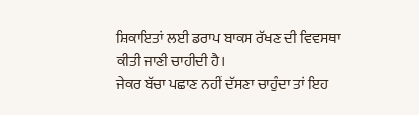ਸ਼ਿਕਾਇਤਾਂ ਲਈ ਡਰਾਪ ਬਾਕਸ ਰੱਖਣ ਦੀ ਵਿਵਸਥਾ ਕੀਤੀ ਜਾਣੀ ਚਾਹੀਦੀ ਹੈ।
ਜੇਕਰ ਬੱਚਾ ਪਛਾਣ ਨਹੀਂ ਦੱਸਣਾ ਚਾਹੁੰਦਾ ਤਾਂ ਇਹ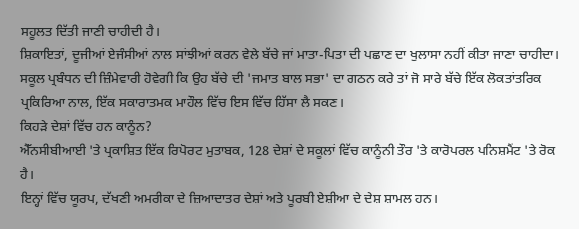ਸਹੂਲਤ ਦਿੱਤੀ ਜਾਣੀ ਚਾਹੀਦੀ ਹੈ।
ਸ਼ਿਕਾਇਤਾਂ, ਦੂਜੀਆਂ ਏਜੰਸੀਆਂ ਨਾਲ ਸਾਂਝੀਆਂ ਕਰਨ ਵੇਲੇ ਬੱਚੇ ਜਾਂ ਮਾਤਾ-ਪਿਤਾ ਦੀ ਪਛਾਣ ਦਾ ਖੁਲਾਸਾ ਨਹੀਂ ਕੀਤਾ ਜਾਣਾ ਚਾਹੀਦਾ।
ਸਕੂਲ ਪ੍ਰਬੰਧਨ ਦੀ ਜ਼ਿੰਮੇਵਾਰੀ ਹੋਵੇਗੀ ਕਿ ਉਹ ਬੱਚੇ ਦੀ 'ਜਮਾਤ ਬਾਲ ਸਭਾ' ਦਾ ਗਠਨ ਕਰੇ ਤਾਂ ਜੋ ਸਾਰੇ ਬੱਚੇ ਇੱਕ ਲੋਕਤਾਂਤਰਿਕ ਪ੍ਰਕਿਰਿਆ ਨਾਲ, ਇੱਕ ਸਕਾਰਾਤਮਕ ਮਾਹੌਲ ਵਿੱਚ ਇਸ ਵਿੱਚ ਹਿੱਸਾ ਲੈ ਸਕਣ।
ਕਿਹੜੇ ਦੇਸ਼ਾਂ ਵਿੱਚ ਹਨ ਕਾਨੂੰਨ?
ਐੱਨਸੀਬੀਆਈ 'ਤੇ ਪ੍ਰਕਾਸ਼ਿਤ ਇੱਕ ਰਿਪੋਰਟ ਮੁਤਾਬਕ, 128 ਦੇਸ਼ਾਂ ਦੇ ਸਕੂਲਾਂ ਵਿੱਚ ਕਾਨੂੰਨੀ ਤੌਰ 'ਤੇ ਕਾਰੋਪਰਲ ਪਨਿਸ਼ਮੈਂਟ 'ਤੇ ਰੋਕ ਹੈ।
ਇਨ੍ਹਾਂ ਵਿੱਚ ਯੂਰਪ, ਦੱਖਣੀ ਅਮਰੀਕਾ ਦੇ ਜ਼ਿਆਦਾਤਰ ਦੇਸ਼ਾਂ ਅਤੇ ਪੂਰਬੀ ਏਸ਼ੀਆ ਦੇ ਦੇਸ਼ ਸ਼ਾਮਲ ਹਨ।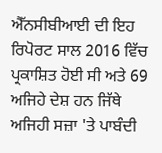ਐੱਨਸੀਬੀਆਈ ਦੀ ਇਹ ਰਿਪੋਰਟ ਸਾਲ 2016 ਵਿੱਚ ਪ੍ਰਕਾਸ਼ਿਤ ਹੋਈ ਸੀ ਅਤੇ 69 ਅਜਿਹੇ ਦੇਸ਼ ਹਨ ਜਿੱਥੇ ਅਜਿਹੀ ਸਜ਼ਾ 'ਤੇ ਪਾਬੰਦੀ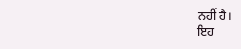ਨਹੀਂ ਹੈ।
ਇਹ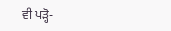ਵੀ ਪੜ੍ਹੋ-